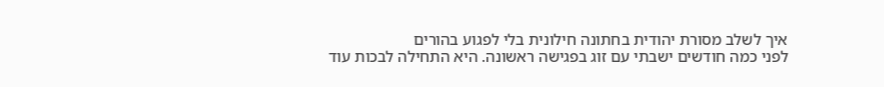איך לשלב מסורת יהודית בחתונה חילונית בלי לפגוע בהורים
לפני כמה חודשים ישבתי עם זוג בפגישה ראשונה. היא התחילה לבכות עוד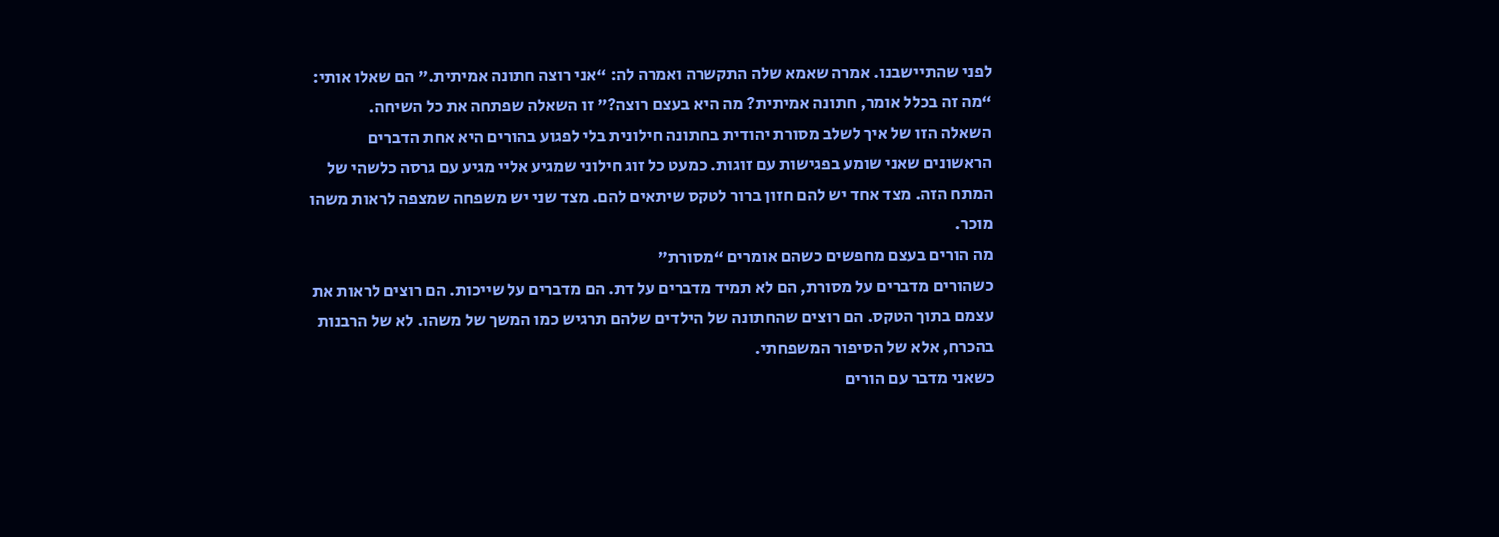לפני שהתיישבנו. אמרה שאמא שלה התקשרה ואמרה לה: “אני רוצה חתונה אמיתית.” הם שאלו אותי: “מה זה בכלל אומר, חתונה אמיתית? מה היא בעצם רוצה?” זו השאלה שפתחה את כל השיחה.
השאלה הזו של איך לשלב מסורת יהודית בחתונה חילונית בלי לפגוע בהורים היא אחת הדברים הראשונים שאני שומע בפגישות עם זוגות. כמעט כל זוג חילוני שמגיע אליי מגיע עם גרסה כלשהי של המתח הזה. מצד אחד יש להם חזון ברור לטקס שיתאים להם. מצד שני יש משפחה שמצפה לראות משהו מוכר.
מה הורים בעצם מחפשים כשהם אומרים “מסורת”
כשהורים מדברים על מסורת, הם לא תמיד מדברים על דת. הם מדברים על שייכות. הם רוצים לראות את עצמם בתוך הטקס. הם רוצים שהחתונה של הילדים שלהם תרגיש כמו המשך של משהו. לא של הרבנות בהכרח, אלא של הסיפור המשפחתי.
כשאני מדבר עם הורים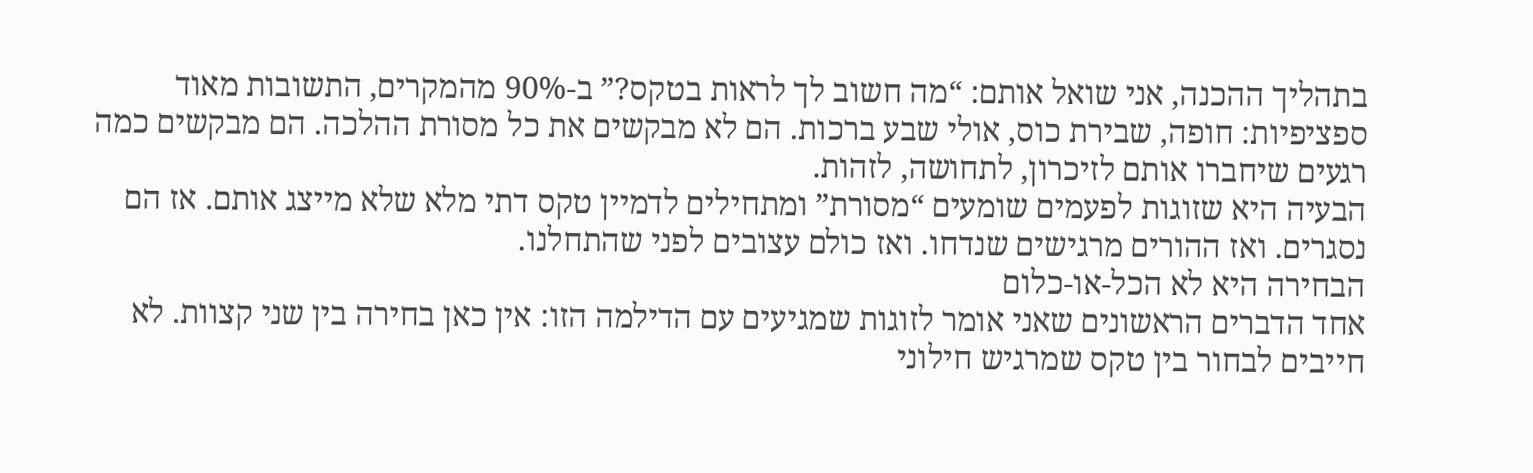בתהליך ההכנה, אני שואל אותם: “מה חשוב לך לראות בטקס?” ב-90% מהמקרים, התשובות מאוד ספציפיות: חופה, שבירת כוס, אולי שבע ברכות. הם לא מבקשים את כל מסורת ההלכה. הם מבקשים כמה רגעים שיחברו אותם לזיכרון, לתחושה, לזהות.
הבעיה היא שזוגות לפעמים שומעים “מסורת” ומתחילים לדמיין טקס דתי מלא שלא מייצג אותם. אז הם נסגרים. ואז ההורים מרגישים שנדחו. ואז כולם עצובים לפני שהתחלנו.
הבחירה היא לא הכל-או-כלום
אחד הדברים הראשונים שאני אומר לזוגות שמגיעים עם הדילמה הזו: אין כאן בחירה בין שני קצוות. לא חייבים לבחור בין טקס שמרגיש חילוני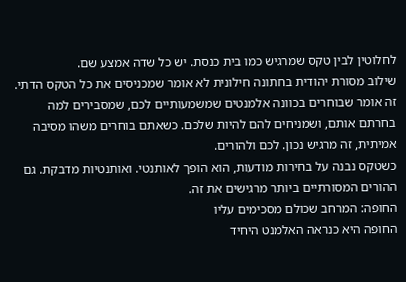לחלוטין לבין טקס שמרגיש כמו בית כנסת. יש כל שדה אמצע שם.
שילוב מסורת יהודית בחתונה חילונית לא אומר שמכניסים את כל הטקס הדתי. זה אומר שבוחרים בכוונה אלמנטים שמשמעותיים לכם, שמסבירים למה בחרתם אותם, ושמניחים להם להיות שלכם. כשאתם בוחרים משהו מסיבה אמיתית, זה מרגיש נכון. לכם ולהורים.
כשטקס נבנה על בחירות מודעות, הוא הופך לאותנטי. ואותנטיות מדבקת. גם ההורים המסורתיים ביותר מרגישים את זה.
החופה: המרחב שכולם מסכימים עליו
החופה היא כנראה האלמנט היחיד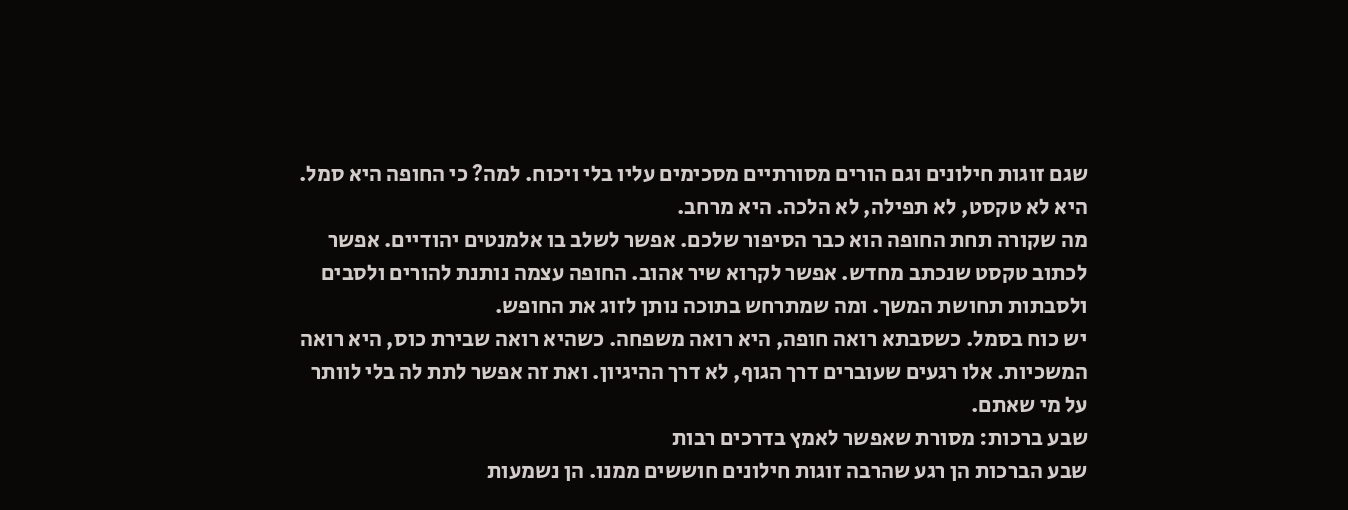שגם זוגות חילונים וגם הורים מסורתיים מסכימים עליו בלי ויכוח. למה? כי החופה היא סמל. היא לא טקסט, לא תפילה, לא הלכה. היא מרחב.
מה שקורה תחת החופה הוא כבר הסיפור שלכם. אפשר לשלב בו אלמנטים יהודיים. אפשר לכתוב טקסט שנכתב מחדש. אפשר לקרוא שיר אהוב. החופה עצמה נותנת להורים ולסבים ולסבתות תחושת המשך. ומה שמתרחש בתוכה נותן לזוג את החופש.
יש כוח בסמל. כשסבתא רואה חופה, היא רואה משפחה. כשהיא רואה שבירת כוס, היא רואה המשכיות. אלו רגעים שעוברים דרך הגוף, לא דרך ההיגיון. ואת זה אפשר לתת לה בלי לוותר על מי שאתם.
שבע ברכות: מסורת שאפשר לאמץ בדרכים רבות
שבע הברכות הן רגע שהרבה זוגות חילונים חוששים ממנו. הן נשמעות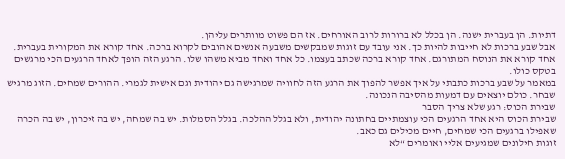דתיות. הן בעברית ישנה. הן בכלל לא ברורות לרוב האורחים. אז הם פשוט מוותרים עליהן.
אבל שבע ברכות לא חייבות להיות כך. אני עובד עם זוגות שמבקשים משבעה אנשים אהובים לקרוא ברכה. אחד קורא את המקורית בעברית. אחד קורא את הנוסח המתורגם. אחד קורא ברכה שכתב בעצמו. כל אחד ואחד מביא משהו שלו. הרגע הזה הופך לאחד הרגעים הכי מרגשים בטקס כולו.
במאמר על שבע ברכות כתבתי על איך אפשר להפוך את הרגע הזה לחוויה שמרגישה גם יהודית וגם אישית לגמרי. ההורים שמחים. הזוג מרגיש שבחר. כולם יוצאים עם דמעות מהסיבה הנכונה.
שבירת הכוס: רגע שלא צריך הסבר
שבירת הכוס היא אחד הרגעים הכי עוצמתיים בחתונה יהודית, ולא בגלל ההלכה. בגלל הסמלות. יש בה שמחה, יש בה זיכרון, יש בה הכרה שאפילו ברגעים הכי שמחים, חיים מכילים גם כאב.
זוגות חילונים שמגיעים אליי ואומרים “לא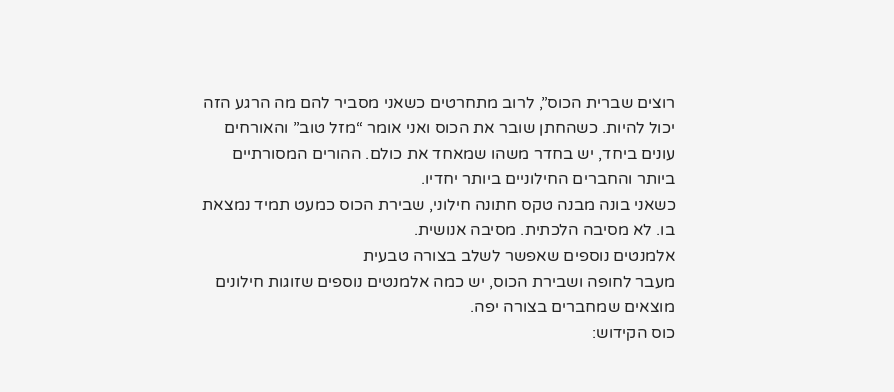רוצים שברית הכוס”, לרוב מתחרטים כשאני מסביר להם מה הרגע הזה יכול להיות. כשהחתן שובר את הכוס ואני אומר “מזל טוב” והאורחים עונים ביחד, יש בחדר משהו שמאחד את כולם. ההורים המסורתיים ביותר והחברים החילוניים ביותר יחדיו.
כשאני בונה מבנה טקס חתונה חילוני, שבירת הכוס כמעט תמיד נמצאת בו. לא מסיבה הלכתית. מסיבה אנושית.
אלמנטים נוספים שאפשר לשלב בצורה טבעית
מעבר לחופה ושבירת הכוס, יש כמה אלמנטים נוספים שזוגות חילונים מוצאים שמחברים בצורה יפה.
כוס הקידוש: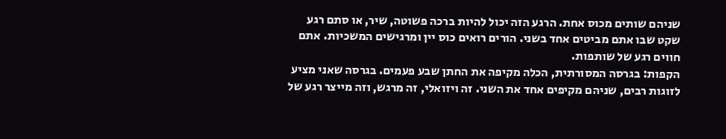שניהם שותים מכוס אחת. הרגע הזה יכול להיות ברכה פשוטה, שיר, או סתם רגע שקט שבו אתם מביטים אחד בשני. הורים רואים כוס יין ומרגישים המשכיות. אתם חווים רגע של שותפות.
הקפות: בגרסה המסורתית, הכלה מקיפה את החתן שבע פעמים. בגרסה שאני מציע לזוגות רבים, שניהם מקיפים אחד את השני. זה ויזואלי, זה מרגש, וזה מייצר רגע של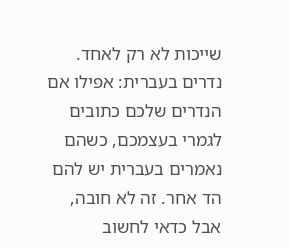שייכות לא רק לאחד.
נדרים בעברית: אפילו אם הנדרים שלכם כתובים לגמרי בעצמכם, כשהם נאמרים בעברית יש להם הד אחר. זה לא חובה, אבל כדאי לחשוב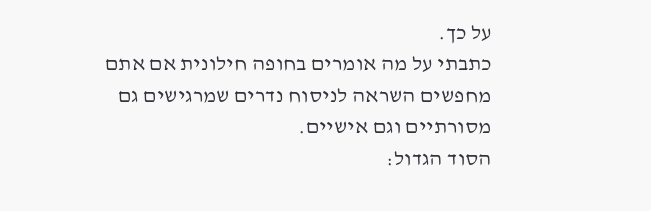על כך.
כתבתי על מה אומרים בחופה חילונית אם אתם מחפשים השראה לניסוח נדרים שמרגישים גם מסורתיים וגם אישיים.
הסוד הגדול: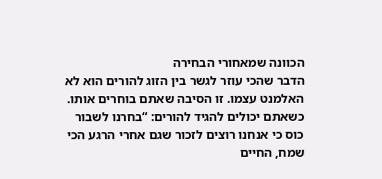הכוונה שמאחורי הבחירה
הדבר שהכי עוזר לגשר בין הזוג להורים הוא לא האלמנט עצמו. זו הסיבה שאתם בוחרים אותו.
כשאתם יכולים להגיד להורים: “בחרנו לשבור כוס כי אנחנו רוצים לזכור שגם אחרי הרגע הכי שמח, החיים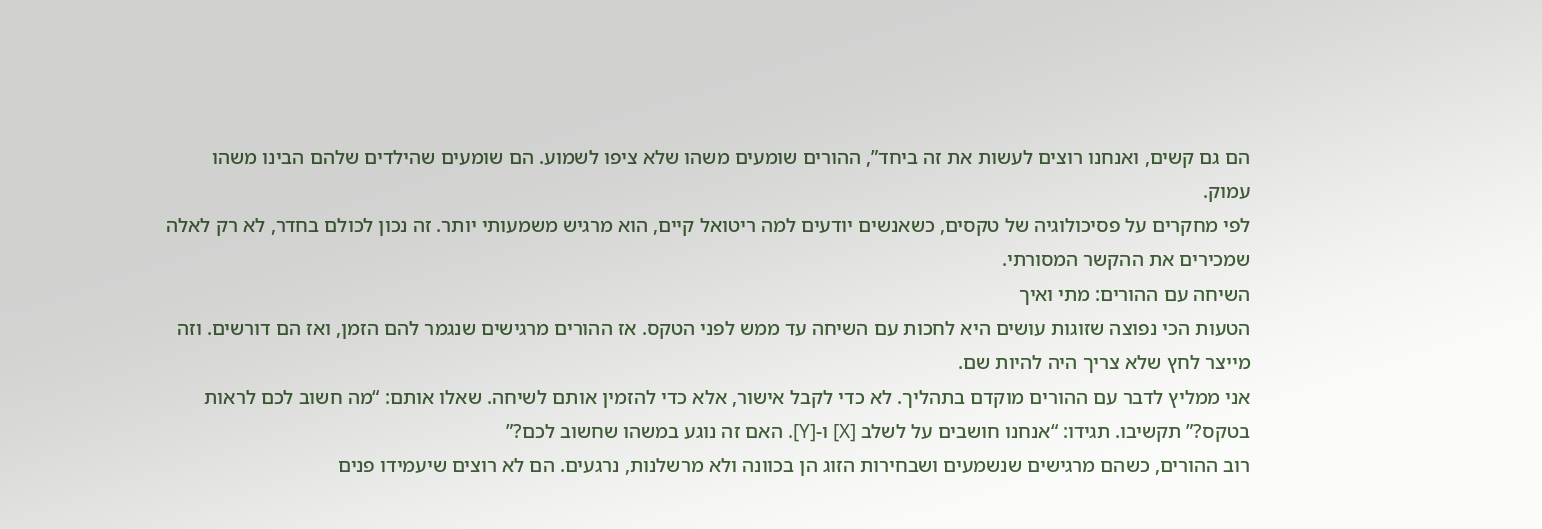הם גם קשים, ואנחנו רוצים לעשות את זה ביחד”, ההורים שומעים משהו שלא ציפו לשמוע. הם שומעים שהילדים שלהם הבינו משהו עמוק.
לפי מחקרים על פסיכולוגיה של טקסים, כשאנשים יודעים למה ריטואל קיים, הוא מרגיש משמעותי יותר. זה נכון לכולם בחדר, לא רק לאלה שמכירים את ההקשר המסורתי.
השיחה עם ההורים: מתי ואיך
הטעות הכי נפוצה שזוגות עושים היא לחכות עם השיחה עד ממש לפני הטקס. אז ההורים מרגישים שנגמר להם הזמן, ואז הם דורשים. וזה מייצר לחץ שלא צריך היה להיות שם.
אני ממליץ לדבר עם ההורים מוקדם בתהליך. לא כדי לקבל אישור, אלא כדי להזמין אותם לשיחה. שאלו אותם: “מה חשוב לכם לראות בטקס?” תקשיבו. תגידו: “אנחנו חושבים על לשלב [X] ו-[Y]. האם זה נוגע במשהו שחשוב לכם?”
רוב ההורים, כשהם מרגישים שנשמעים ושבחירות הזוג הן בכוונה ולא מרשלנות, נרגעים. הם לא רוצים שיעמידו פנים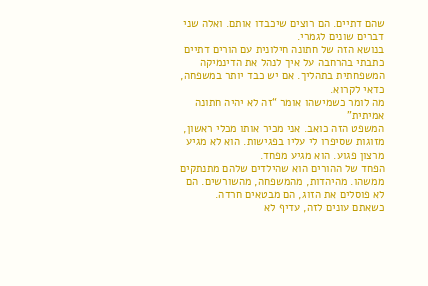שהם דתיים. הם רוצים שיכבדו אותם. ואלה שני דברים שונים לגמרי.
בנושא הזה של חתונה חילונית עם הורים דתיים כתבתי בהרחבה על איך לנהל את הדינמיקה המשפחתית בתהליך. אם יש כבד יותר במשפחה, כדאי לקרוא.
מה לומר כשמישהו אומר “זה לא יהיה חתונה אמיתית”
המשפט הזה כואב. אני מכיר אותו מכלי ראשון, מזוגות שסיפרו לי עליו בפגישות. הוא לא מגיע מרצון פגוע. הוא מגיע מפחד.
הפחד של ההורים הוא שהילדים שלהם מתנתקים ממשהו. מהיהדות, מהמשפחה, מהשורשים. הם לא פוסלים את הזוג, הם מבטאים חרדה.
כשאתם עונים לזה, עדיף לא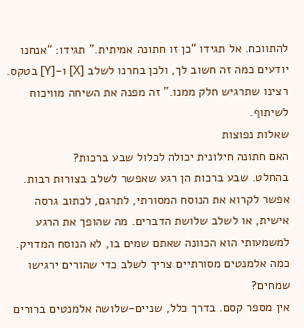להתווכח. אל תגידו “כן זו חתונה אמיתית.” תגידו: “אנחנו יודעים כמה זה חשוב לך, ולכן בחרנו לשלב [X] ו-[Y] בטקס. רצינו שתרגיש חלק ממנו.” זה מפנה את השיחה מוויכוח לשיתוף.
שאלות נפוצות
האם חתונה חילונית יכולה לכלול שבע ברכות?
בהחלט. שבע ברכות הן רגע שאפשר לשלב בצורות רבות. אפשר לקרוא את הנוסח המסורתי, לתרגם, לכתוב גרסה אישית, או לשלב שלושת הדברים. מה שהופך את הרגע למשמעותי הוא הכוונה שאתם שמים בו, לא הנוסח המדויק.
כמה אלמנטים מסורתיים צריך לשלב כדי שהורים ירגישו שמחים?
אין מספר קסם. בדרך כלל, שניים-שלושה אלמנטים ברורים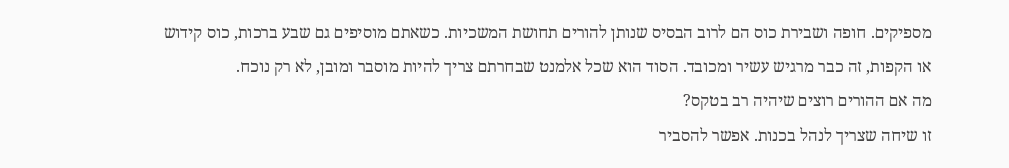מספיקים. חופה ושבירת כוס הם לרוב הבסיס שנותן להורים תחושת המשכיות. כשאתם מוסיפים גם שבע ברכות, כוס קידוש או הקפות, זה כבר מרגיש עשיר ומכובד. הסוד הוא שכל אלמנט שבחרתם צריך להיות מוסבר ומובן, לא רק נוכח.
מה אם ההורים רוצים שיהיה רב בטקס?
זו שיחה שצריך לנהל בכנות. אפשר להסביר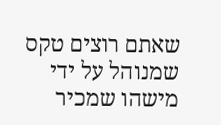שאתם רוצים טקס שמנוהל על ידי מישהו שמכיר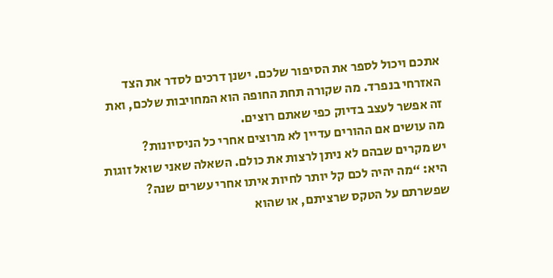אתכם ויכול לספר את הסיפור שלכם. ישנן דרכים לסדר את הצד האזרחי בנפרד. מה שקורה תחת החופה הוא המחויבות שלכם, ואת זה אפשר לעצב בדיוק כפי שאתם רוצים.
מה עושים אם ההורים עדיין לא מרוצים אחרי כל הניסיונות?
יש מקרים שבהם לא ניתן לרצות את כולם. השאלה שאני שואל זוגות היא: “מה יהיה לכם קל יותר לחיות איתו אחרי עשרים שנה? שפשרתם על הטקס שרציתם, או שהוא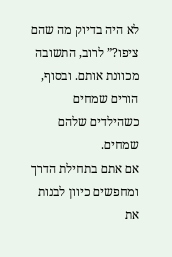לא היה בדיוק מה שהם ציפו?” לרוב, התשובה מכוונת אותם. ובסוף, הורים שמחים כשהילדים שלהם שמחים.
אם אתם בתחילת הדרך ומחפשים כיוון לבנות את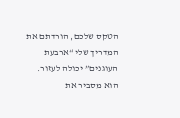הטקס שלכם, הורדתם את המדריך שלי “ארבעת העוגנים” יכולה לעזור. הוא מסביר את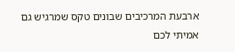ארבעת המרכיבים שבונים טקס שמרגיש גם אמיתי לכם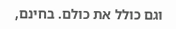וגם כולל את כולם. בחינם,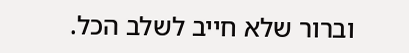וברור שלא חייב לשלב הכל.